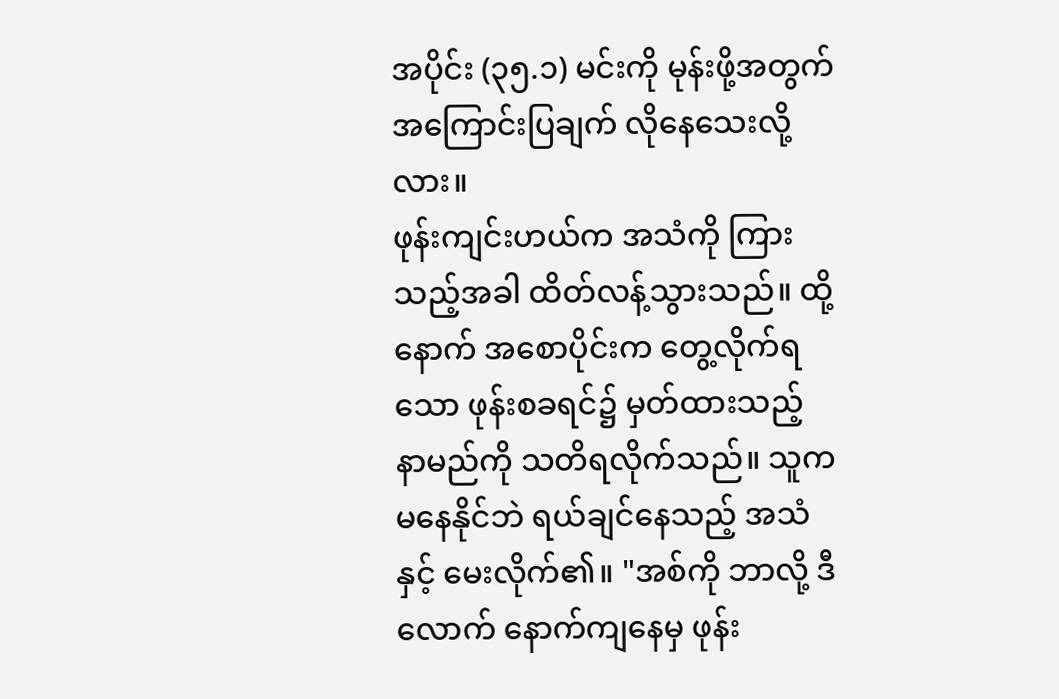အပိုင်း (၃၅.၁) မင်းကို မုန်းဖို့အတွက် အကြောင်းပြချက် လိုနေသေးလို့လား။
ဖုန်းကျင်းဟယ်က အသံကို ကြားသည့်အခါ ထိတ်လန့်သွားသည်။ ထို့နောက် အစောပိုင်းက တွေ့လိုက်ရသော ဖုန်းစခရင်၌ မှတ်ထားသည့် နာမည်ကို သတိရလိုက်သည်။ သူက မနေနိုင်ဘဲ ရယ်ချင်နေသည့် အသံနှင့် မေးလိုက်၏။ "အစ်ကို ဘာလို့ ဒီလောက် နောက်ကျနေမှ ဖုန်း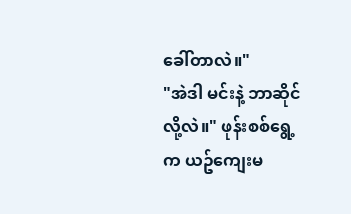ခေါ်တာလဲ။"
"အဲဒါ မင်းနဲ့ ဘာဆိုင်လို့လဲ။" ဖုန်းစစ်ရွေ့က ယဥ်ကျေးမ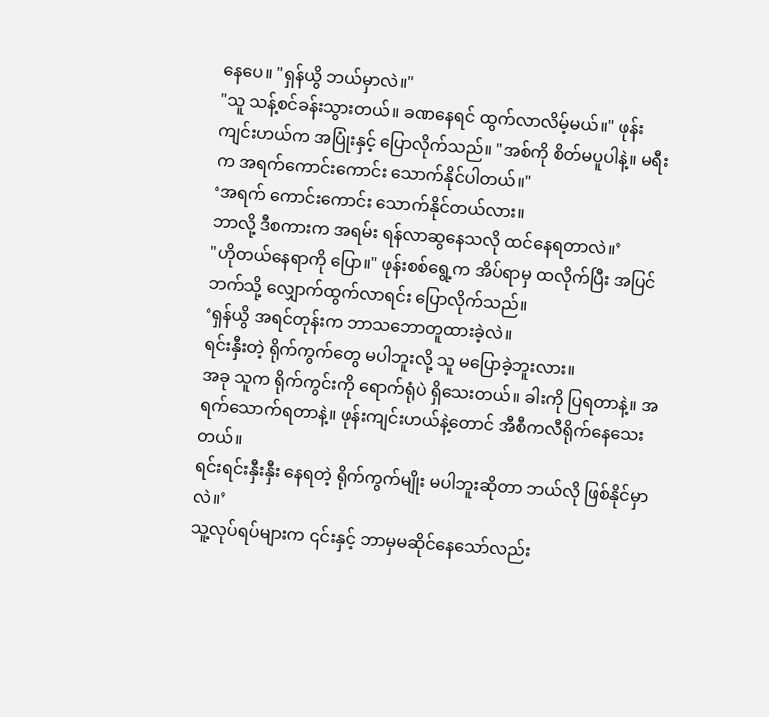နေပေ။ "ရှန်ယွိ ဘယ်မှာလဲ။"
"သူ သန့်စင်ခန်းသွားတယ်။ ခဏနေရင် ထွက်လာလိမ့်မယ်။" ဖုန်းကျင်းဟယ်က အပြုံးနှင့် ပြောလိုက်သည်။ "အစ်ကို စိတ်မပူပါနဲ့။ မရီးက အရက်ကောင်းကောင်း သောက်နိုင်ပါတယ်။"
‘အရက် ကောင်းကောင်း သောက်နိုင်တယ်လား။
ဘာလို့ ဒီစကားက အရမ်း ရန်လာဆွနေသလို ထင်နေရတာလဲ။’
"ဟိုတယ်နေရာကို ပြော။" ဖုန်းစစ်ရွေ့က အိပ်ရာမှ ထလိုက်ပြီး အပြင်ဘက်သို့ လျှောက်ထွက်လာရင်း ပြောလိုက်သည်။
‘ရှန်ယွိ အရင်တုန်းက ဘာသဘောတူထားခဲ့လဲ။
ရင်းနှီးတဲ့ ရိုက်ကွက်တွေ မပါဘူးလို့ သူ မပြောခဲ့ဘူးလား။
အခု သူက ရိုက်ကွင်းကို ရောက်ရုံပဲ ရှိသေးတယ်။ ခါးကို ပြရတာနဲ့။ အရက်သောက်ရတာနဲ့။ ဖုန်းကျင်းဟယ်နဲ့တောင် အီစီကလီရိုက်နေသေးတယ်။
ရင်းရင်းနှီးနှီး နေရတဲ့ ရိုက်ကွက်မျိုး မပါဘူးဆိုတာ ဘယ်လို ဖြစ်နိုင်မှာလဲ။’
သူ့လုပ်ရပ်များက ၎င်းနှင့် ဘာမှမဆိုင်နေသော်လည်း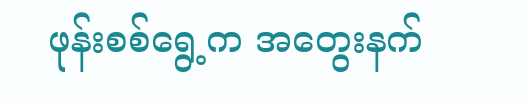ဖုန်းစစ်ရွေ့က အတွေးနက်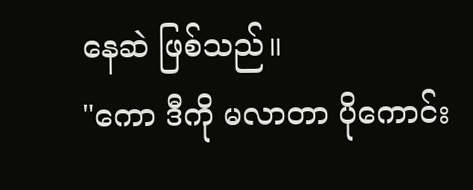နေဆဲ ဖြစ်သည်။
"ကော ဒီကို မလာတာ ပိုကောင်း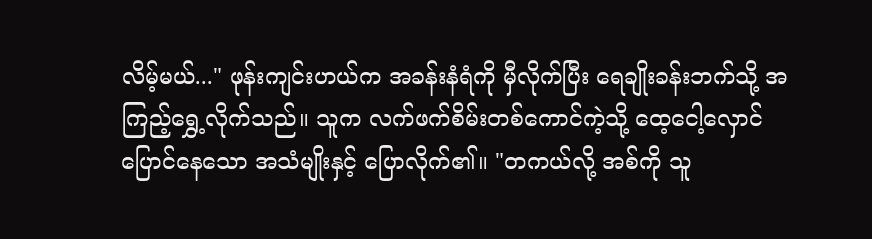လိမ့်မယ်..." ဖုန်းကျင်းဟယ်က အခန်းနံရံကို မှီလိုက်ပြီး ရေချိုးခန်းဘက်သို့ အကြည့်ရွှေ့လိုက်သည်။ သူက လက်ဖက်စိမ်းတစ်ကောင်ကဲ့သို့ ထေ့ငေါ့လှောင်ပြောင်နေသော အသံမျိုးနှင့် ပြောလိုက်၏။ "တကယ်လို့ အစ်ကို သူ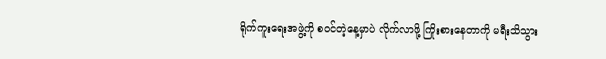ရိုက်ကူးရေးအဖွဲ့ကို စဝင်တဲ့နေ့မှာပဲ လိုက်လာဖို့ ကြိုးစားနေတာကို မရီးသိသွား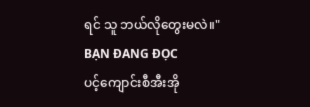ရင် သူ ဘယ်လိုတွေးမလဲ။"
BẠN ĐANG ĐỌC
ပင့်ကျောင်းစီအီးအို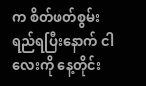က စိတ်ဖတ်စွမ်းရည်ရပြီးနောက် ငါလေးကို နေ့တိုင်း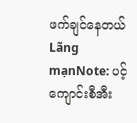ဖက်ချင်နေတယ်
Lãng mạnNote: ပင့်ကျောင်းစီအီး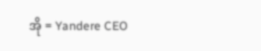အို = Yandere CEO